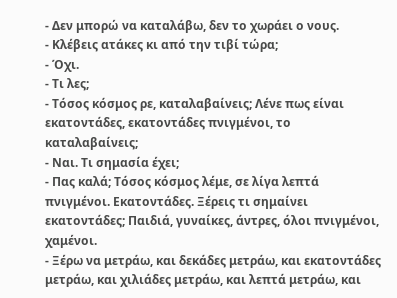- Δεν μπορώ να καταλάβω, δεν το χωράει ο νους.
- Κλέβεις ατάκες κι από την τιβί τώρα;
- Όχι.
- Τι λες;
- Τόσος κόσμος ρε, καταλαβαίνεις; Λένε πως είναι εκατοντάδες, εκατοντάδες πνιγμένοι, το καταλαβαίνεις;
- Ναι. Τι σημασία έχει;
- Πας καλά; Τόσος κόσμος λέμε, σε λίγα λεπτά πνιγμένοι. Εκατοντάδες. Ξέρεις τι σημαίνει εκατοντάδες; Παιδιά, γυναίκες, άντρες, όλοι πνιγμένοι, χαμένοι.
- Ξέρω να μετράω, και δεκάδες μετράω, και εκατοντάδες μετράω, και χιλιάδες μετράω, και λεπτά μετράω, και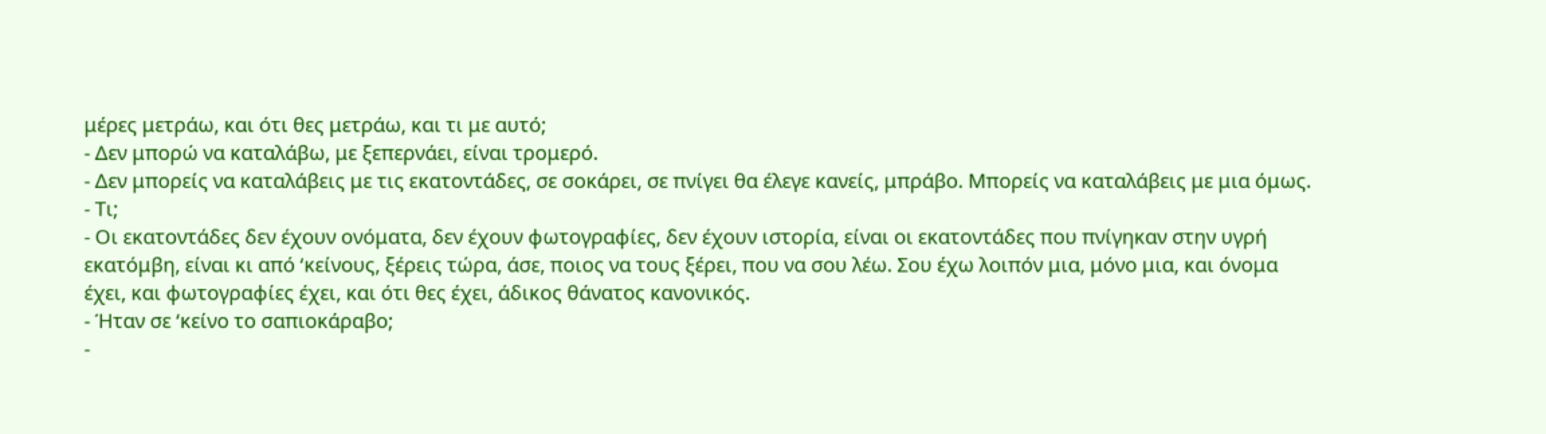μέρες μετράω, και ότι θες μετράω, και τι με αυτό;
- Δεν μπορώ να καταλάβω, με ξεπερνάει, είναι τρομερό.
- Δεν μπορείς να καταλάβεις με τις εκατοντάδες, σε σοκάρει, σε πνίγει θα έλεγε κανείς, μπράβο. Μπορείς να καταλάβεις με μια όμως.
- Τι;
- Οι εκατοντάδες δεν έχουν ονόματα, δεν έχουν φωτογραφίες, δεν έχουν ιστορία, είναι οι εκατοντάδες που πνίγηκαν στην υγρή εκατόμβη, είναι κι από ‘κείνους, ξέρεις τώρα, άσε, ποιος να τους ξέρει, που να σου λέω. Σου έχω λοιπόν μια, μόνο μια, και όνομα έχει, και φωτογραφίες έχει, και ότι θες έχει, άδικος θάνατος κανονικός.
- Ήταν σε ‘κείνο το σαπιοκάραβο;
-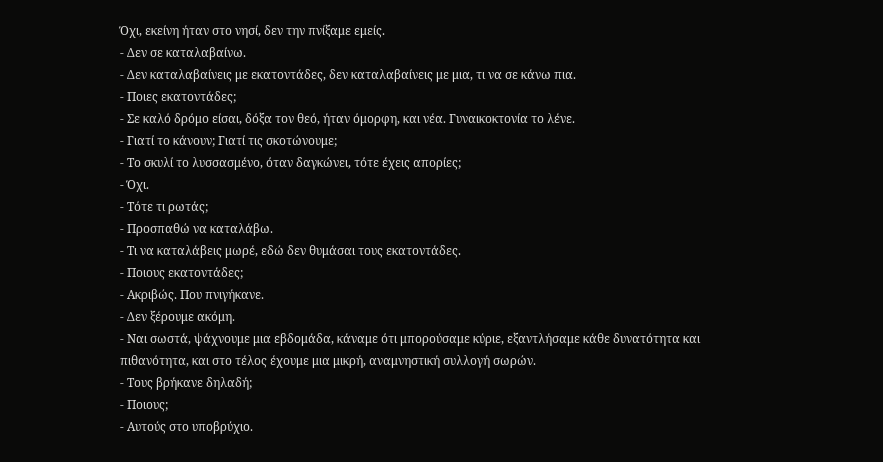Όχι, εκείνη ήταν στο νησί, δεν την πνίξαμε εμείς.
- Δεν σε καταλαβαίνω.
- Δεν καταλαβαίνεις με εκατοντάδες, δεν καταλαβαίνεις με μια, τι να σε κάνω πια.
- Ποιες εκατοντάδες;
- Σε καλό δρόμο είσαι, δόξα τον θεό, ήταν όμορφη, και νέα. Γυναικοκτονία το λένε.
- Γιατί το κάνουν; Γιατί τις σκοτώνουμε;
- Το σκυλί το λυσσασμένο, όταν δαγκώνει, τότε έχεις απορίες;
- Όχι.
- Τότε τι ρωτάς;
- Προσπαθώ να καταλάβω.
- Τι να καταλάβεις μωρέ, εδώ δεν θυμάσαι τους εκατοντάδες.
- Ποιους εκατοντάδες;
- Ακριβώς. Που πνιγήκανε.
- Δεν ξέρουμε ακόμη.
- Ναι σωστά, ψάχνουμε μια εβδομάδα, κάναμε ότι μπορούσαμε κύριε, εξαντλήσαμε κάθε δυνατότητα και πιθανότητα, και στο τέλος έχουμε μια μικρή, αναμνηστική συλλογή σωρών.
- Τους βρήκανε δηλαδή;
- Ποιους;
- Αυτούς στο υποβρύχιο.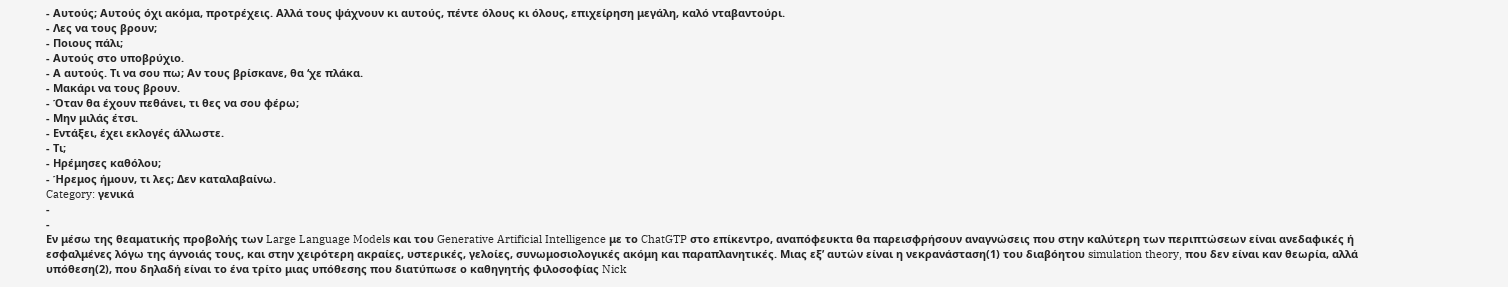- Αυτούς; Αυτούς όχι ακόμα, προτρέχεις. Αλλά τους ψάχνουν κι αυτούς, πέντε όλους κι όλους, επιχείρηση μεγάλη, καλό νταβαντούρι.
- Λες να τους βρουν;
- Ποιους πάλι;
- Αυτούς στο υποβρύχιο.
- Α αυτούς. Τι να σου πω; Αν τους βρίσκανε, θα ‘χε πλάκα.
- Μακάρι να τους βρουν.
- Όταν θα έχουν πεθάνει, τι θες να σου φέρω;
- Μην μιλάς έτσι.
- Εντάξει, έχει εκλογές άλλωστε.
- Τι;
- Ηρέμησες καθόλου;
- Ήρεμος ήμουν, τι λες; Δεν καταλαβαίνω.
Category: γενικά
-
-
Εν μέσω της θεαματικής προβολής των Large Language Models και του Generative Artificial Intelligence με το ChatGTP στο επίκεντρο, αναπόφευκτα θα παρεισφρήσουν αναγνώσεις που στην καλύτερη των περιπτώσεων είναι ανεδαφικές ή εσφαλμένες λόγω της άγνοιάς τους, και στην χειρότερη ακραίες, υστερικές, γελοίες, συνωμοσιολογικές ακόμη και παραπλανητικές. Μιας εξ’ αυτών είναι η νεκρανάσταση(1) του διαβόητου simulation theory, που δεν είναι καν θεωρία, αλλά υπόθεση(2), που δηλαδή είναι το ένα τρίτο μιας υπόθεσης που διατύπωσε ο καθηγητής φιλοσοφίας Nick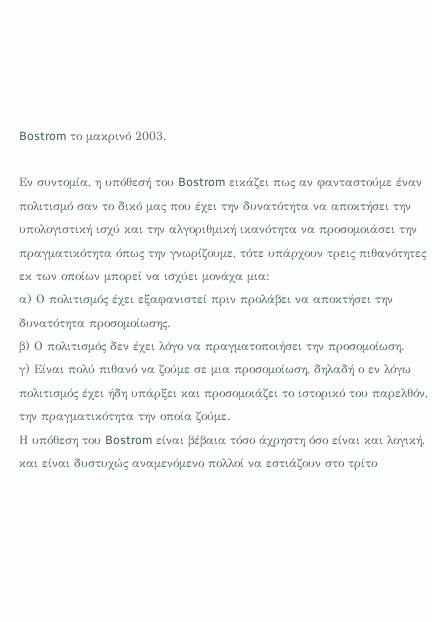Bostrom το μακρινό 2003.

Εν συντομία, η υπόθεσή του Bostrom εικάζει πως αν φανταστούμε έναν πολιτισμό σαν το δικό μας που έχει την δυνατότητα να αποκτήσει την υπολογιστική ισχύ και την αλγοριθμική ικανότητα να προσομοιάσει την πραγματικότητα όπως την γνωρίζουμε, τότε υπάρχουν τρεις πιθανότητες εκ των οποίων μπορεί να ισχύει μονάχα μια:
α) Ο πολιτισμός έχει εξαφανιστεί πριν προλάβει να αποκτήσει την δυνατότητα προσομοίωσης.
β) Ο πολιτισμός δεν έχει λόγο να πραγματοποιήσει την προσομοίωση.
γ) Είναι πολύ πιθανό να ζούμε σε μια προσομοίωση, δηλαδή ο εν λόγω πολιτισμός έχει ήδη υπάρξει και προσομοιάζει το ιστορικό του παρελθόν, την πραγματικότητα την οποία ζούμε.
Η υπόθεση του Bostrom είναι βέβαια τόσο άχρηστη όσο είναι και λογική, και είναι δυστυχώς αναμενόμενο πολλοί να εστιάζουν στο τρίτο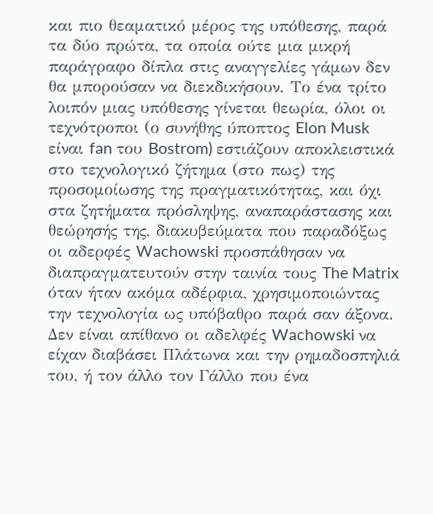και πιο θεαματικό μέρος της υπόθεσης, παρά τα δύο πρώτα, τα οποία ούτε μια μικρή παράγραφο δίπλα στις αναγγελίες γάμων δεν θα μπορούσαν να διεκδικήσουν. Το ένα τρίτο λοιπόν μιας υπόθεσης γίνεται θεωρία, όλοι οι τεχνότροποι (ο συνήθης ύποπτος Elon Musk είναι fan του Bostrom) εστιάζουν αποκλειστικά στο τεχνολογικό ζήτημα (στο πως) της προσομοίωσης της πραγματικότητας, και όχι στα ζητήματα πρόσληψης, αναπαράστασης και θεώρησής της, διακυβεύματα που παραδόξως οι αδερφές Wachowski προσπάθησαν να διαπραγματευτούν στην ταινία τους The Matrix όταν ήταν ακόμα αδέρφια, χρησιμοποιώντας την τεχνολογία ως υπόβαθρο παρά σαν άξονα.
Δεν είναι απίθανο οι αδελφές Wachowski να είχαν διαβάσει Πλάτωνα και την ρημαδοσπηλιά του, ή τον άλλο τον Γάλλο που ένα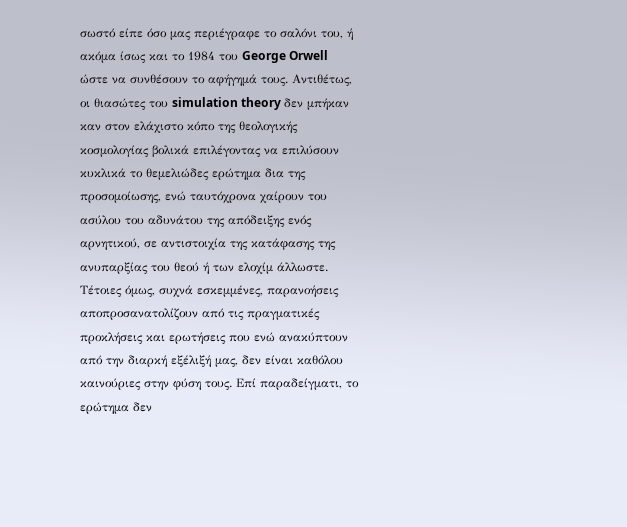σωστό είπε όσο μας περιέγραφε το σαλόνι του, ή ακόμα ίσως και το 1984 του George Orwell ώστε να συνθέσουν το αφήγημά τους. Αντιθέτως, οι θιασώτες του simulation theory δεν μπήκαν καν στον ελάχιστο κόπο της θεολογικής κοσμολογίας βολικά επιλέγοντας να επιλύσουν κυκλικά το θεμελιώδες ερώτημα δια της προσομοίωσης, ενώ ταυτόχρονα χαίρουν του ασύλου του αδυνάτου της απόδειξης ενός αρνητικού, σε αντιστοιχία της κατάφασης της ανυπαρξίας του θεού ή των ελοχίμ άλλωστε.
Τέτοιες όμως, συχνά εσκεμμένες, παρανοήσεις αποπροσανατολίζουν από τις πραγματικές προκλήσεις και ερωτήσεις που ενώ ανακύπτουν από την διαρκή εξέλιξή μας, δεν είναι καθόλου καινούριες στην φύση τους. Επί παραδείγματι, το ερώτημα δεν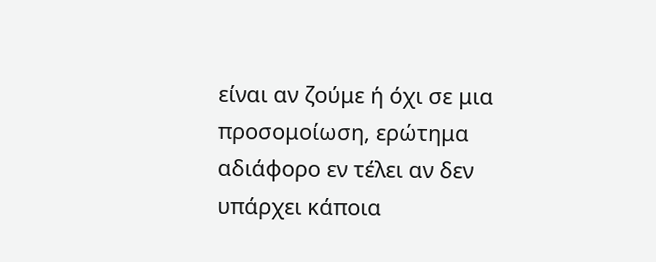είναι αν ζούμε ή όχι σε μια προσομοίωση, ερώτημα αδιάφορο εν τέλει αν δεν υπάρχει κάποια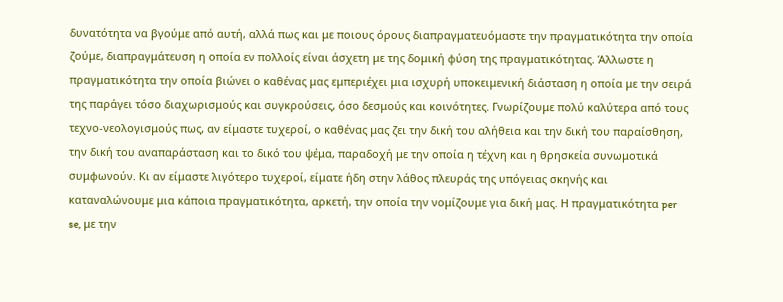δυνατότητα να βγούμε από αυτή, αλλά πως και με ποιους όρους διαπραγματευόμαστε την πραγματικότητα την οποία ζούμε, διαπραγμάτευση η οποία εν πολλοίς είναι άσχετη με της δομική φύση της πραγματικότητας. Άλλωστε η πραγματικότητα την οποία βιώνει ο καθένας μας εμπεριέχει μια ισχυρή υποκειμενική διάσταση η οποία με την σειρά της παράγει τόσο διαχωρισμούς και συγκρούσεις, όσο δεσμούς και κοινότητες. Γνωρίζουμε πολύ καλύτερα από τους τεχνο-νεολογισμούς πως, αν είμαστε τυχεροί, ο καθένας μας ζει την δική του αλήθεια και την δική του παραίσθηση, την δική του αναπαράσταση και το δικό του ψέμα, παραδοχή με την οποία η τέχνη και η θρησκεία συνωμοτικά συμφωνούν. Κι αν είμαστε λιγότερο τυχεροί, είματε ήδη στην λάθος πλευράς της υπόγειας σκηνής και καταναλώνουμε μια κάποια πραγματικότητα, αρκετή, την οποία την νομίζουμε για δική μας. Η πραγματικότητα per se, με την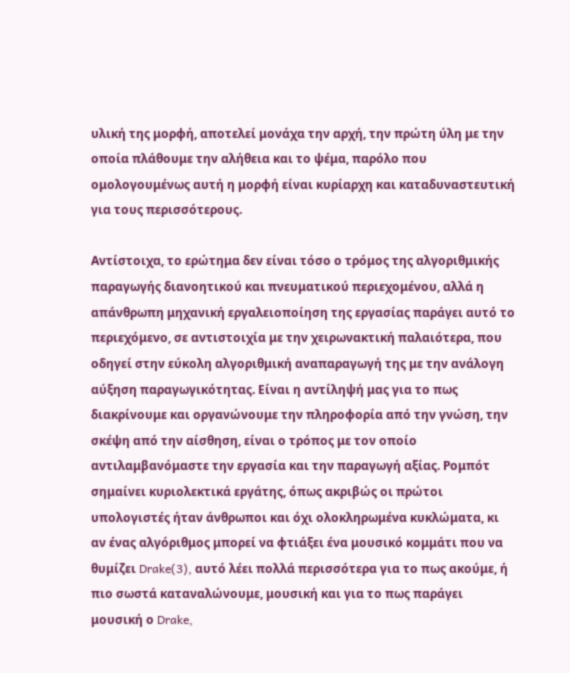υλική της μορφή, αποτελεί μονάχα την αρχή, την πρώτη ύλη με την οποία πλάθουμε την αλήθεια και το ψέμα, παρόλο που ομολογουμένως αυτή η μορφή είναι κυρίαρχη και καταδυναστευτική για τους περισσότερους.

Αντίστοιχα, το ερώτημα δεν είναι τόσο ο τρόμος της αλγοριθμικής παραγωγής διανοητικού και πνευματικού περιεχομένου, αλλά η απάνθρωπη μηχανική εργαλειοποίηση της εργασίας παράγει αυτό το περιεχόμενο, σε αντιστοιχία με την χειρωνακτική παλαιότερα, που οδηγεί στην εύκολη αλγοριθμική αναπαραγωγή της με την ανάλογη αύξηση παραγωγικότητας. Είναι η αντίληψή μας για το πως διακρίνουμε και οργανώνουμε την πληροφορία από την γνώση, την σκέψη από την αίσθηση, είναι ο τρόπος με τον οποίο αντιλαμβανόμαστε την εργασία και την παραγωγή αξίας. Ρομπότ σημαίνει κυριολεκτικά εργάτης, όπως ακριβώς οι πρώτοι υπολογιστές ήταν άνθρωποι και όχι ολοκληρωμένα κυκλώματα, κι αν ένας αλγόριθμος μπορεί να φτιάξει ένα μουσικό κομμάτι που να θυμίζει Drake(3), αυτό λέει πολλά περισσότερα για το πως ακούμε, ή πιο σωστά καταναλώνουμε, μουσική και για το πως παράγει μουσική ο Drake,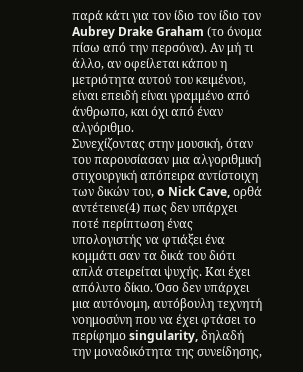παρά κάτι για τον ίδιο τον ίδιο τον Aubrey Drake Graham (το όνομα πίσω από την περσόνα). Αν μή τι άλλο, αν οφείλεται κάπου η μετριότητα αυτού του κειμένου, είναι επειδή είναι γραμμένο από άνθρωπο, και όχι από έναν αλγόριθμο.
Συνεχίζοντας στην μουσική, όταν του παρουσίασαν μια αλγοριθμική στιχουργική απόπειρα αντίστοιχη των δικών του, o Nick Cave, ορθά αντέτεινε(4) πως δεν υπάρχει ποτέ περίπτωση ένας υπολογιστής να φτιάξει ένα κομμάτι σαν τα δικά του διότι απλά στειρείται ψυχής. Και έχει απόλυτο δίκιο. Όσο δεν υπάρχει μια αυτόνομη, αυτόβουλη τεχνητή νοημοσύνη που να έχει φτάσει το περίφημο singularity, δηλαδή την μοναδικότητα της συνείδησης,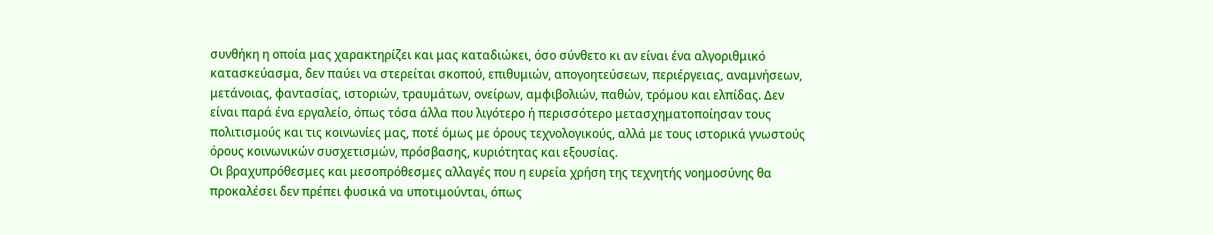συνθήκη η οποία μας χαρακτηρίζει και μας καταδιώκει, όσο σύνθετο κι αν είναι ένα αλγοριθμικό κατασκεύασμα, δεν παύει να στερείται σκοπού, επιθυμιών, απογοητεύσεων, περιέργειας, αναμνήσεων, μετάνοιας, φαντασίας, ιστοριών, τραυμάτων, ονείρων, αμφιβολιών, παθών, τρόμου και ελπίδας. Δεν είναι παρά ένα εργαλείο, όπως τόσα άλλα που λιγότερο ή περισσότερο μετασχηματοποίησαν τους πολιτισμούς και τις κοινωνίες μας, ποτέ όμως με όρους τεχνολογικούς, αλλά με τους ιστορικά γνωστούς όρους κοινωνικών συσχετισμών, πρόσβασης, κυριότητας και εξουσίας.
Οι βραχυπρόθεσμες και μεσοπρόθεσμες αλλαγές που η ευρεία χρήση της τεχνητής νοημοσύνης θα προκαλέσει δεν πρέπει φυσικά να υποτιμούνται, όπως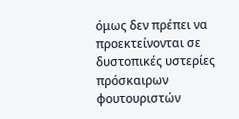όμως δεν πρέπει να προεκτείνονται σε δυστοπικές υστερίες πρόσκαιρων φουτουριστών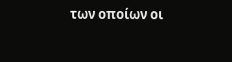των οποίων οι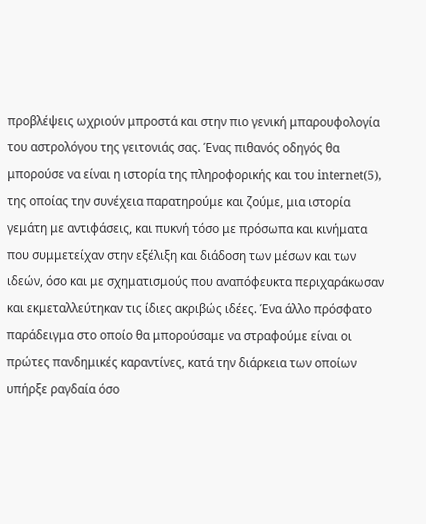προβλέψεις ωχριούν μπροστά και στην πιο γενική μπαρουφολογία του αστρολόγου της γειτονιάς σας. Ένας πιθανός οδηγός θα μπορούσε να είναι η ιστορία της πληροφορικής και του internet(5), της οποίας την συνέχεια παρατηρούμε και ζούμε, μια ιστορία γεμάτη με αντιφάσεις, και πυκνή τόσο με πρόσωπα και κινήματα που συμμετείχαν στην εξέλιξη και διάδοση των μέσων και των ιδεών, όσο και με σχηματισμούς που αναπόφευκτα περιχαράκωσαν και εκμεταλλεύτηκαν τις ίδιες ακριβώς ιδέες. Ένα άλλο πρόσφατο παράδειγμα στο οποίο θα μπορούσαμε να στραφούμε είναι οι πρώτες πανδημικές καραντίνες, κατά την διάρκεια των οποίων υπήρξε ραγδαία όσο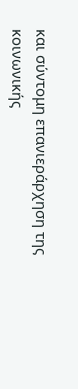και σύντομη επανιεράρχηση της κοινωνικής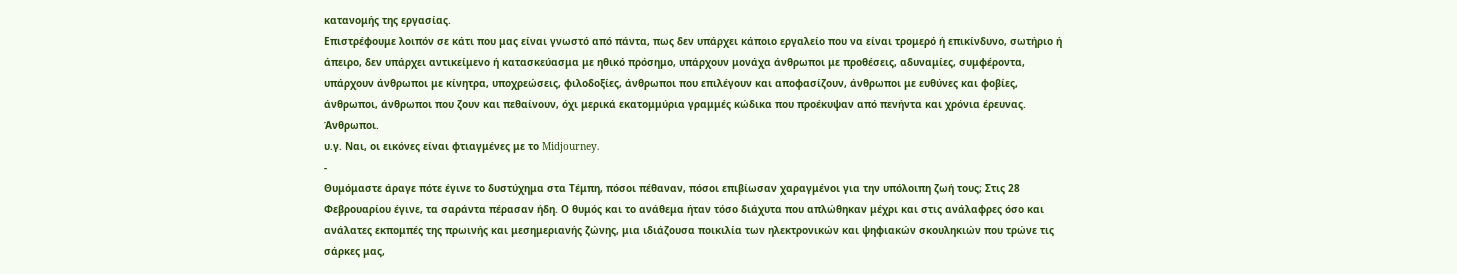κατανομής της εργασίας.
Επιστρέφουμε λοιπόν σε κάτι που μας είναι γνωστό από πάντα, πως δεν υπάρχει κάποιο εργαλείο που να είναι τρομερό ή επικίνδυνο, σωτήριο ή άπειρο, δεν υπάρχει αντικείμενο ή κατασκεύασμα με ηθικό πρόσημο, υπάρχουν μονάχα άνθρωποι με προθέσεις, αδυναμίες, συμφέροντα, υπάρχουν άνθρωποι με κίνητρα, υποχρεώσεις, φιλοδοξίες, άνθρωποι που επιλέγουν και αποφασίζουν, άνθρωποι με ευθύνες και φοβίες, άνθρωποι, άνθρωποι που ζουν και πεθαίνουν, όχι μερικά εκατομμύρια γραμμές κώδικα που προέκυψαν από πενήντα και χρόνια έρευνας. Άνθρωποι.
υ.γ. Ναι, οι εικόνες είναι φτιαγμένες με το Midjourney.
-
Θυμόμαστε άραγε πότε έγινε το δυστύχημα στα Τέμπη, πόσοι πέθαναν, πόσοι επιβίωσαν χαραγμένοι για την υπόλοιπη ζωή τους; Στις 28 Φεβρουαρίου έγινε, τα σαράντα πέρασαν ήδη. Ο θυμός και το ανάθεμα ήταν τόσο διάχυτα που απλώθηκαν μέχρι και στις ανάλαφρες όσο και ανάλατες εκπομπές της πρωινής και μεσημεριανής ζώνης, μια ιδιάζουσα ποικιλία των ηλεκτρονικών και ψηφιακών σκουληκιών που τρώνε τις σάρκες μας,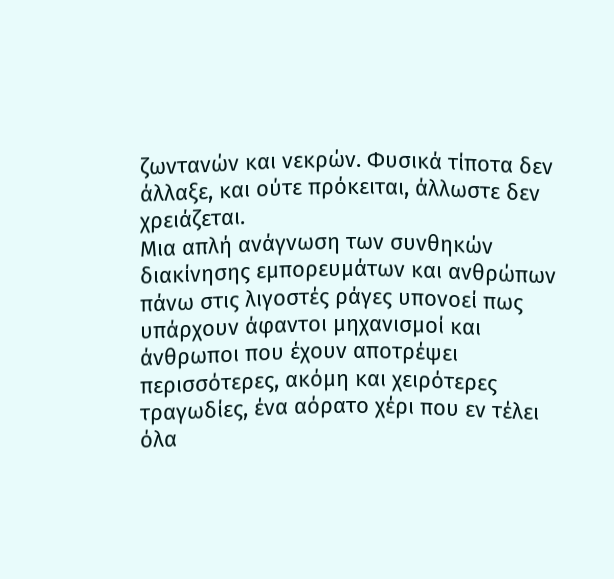ζωντανών και νεκρών. Φυσικά τίποτα δεν άλλαξε, και ούτε πρόκειται, άλλωστε δεν χρειάζεται.
Μια απλή ανάγνωση των συνθηκών διακίνησης εμπορευμάτων και ανθρώπων πάνω στις λιγοστές ράγες υπονοεί πως υπάρχουν άφαντοι μηχανισμοί και άνθρωποι που έχουν αποτρέψει περισσότερες, ακόμη και χειρότερες τραγωδίες, ένα αόρατο χέρι που εν τέλει όλα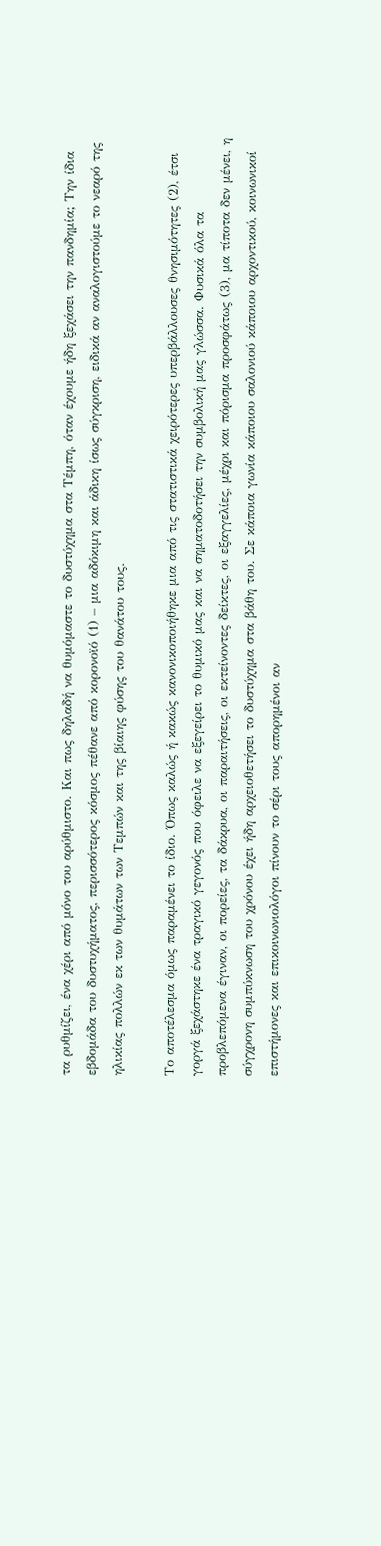τα ρυθμίζει, ένα χέρι από μόνο του αρύθμιστο. Και πως δηλαδή να θυμόμαστε το δυστύχημα στα Τέμπη, όταν έχουμε ήδη ξεχάσει την πανδημία; Την ίδια εβδομάδα του δυστυχήματος, περισσότερος κόσμος πέθανε από κορονοϊό (1) – μια αδόκιμη και άδικη ίσως σύγκριση, ειδικά αν αναλογιστούμε το νεαρό της ηλικίας πολλών εκ των θυμάτων των Τεμπών και της βίαιης φύσης του θανάτου τους.

Το αποτέλεσμα όμως παραμένει το ίδιο. Όπως καλώς ή κακώς κανονικοποιήθηκε μια από τις στατιστικά χειρότερες υπερβάλλουσες θνησιμότητες (2), έτσι γοργά ξεχάστηκε ένα τραγικό γεγονός που όφειλε να εξεγείρει το θυμικό μας και να σηματοδοτήσει την συμβολική μας γλώσσα. Φυσικά όλα τα προβλεπόμενα έγιναν, οι πορείες, τα δάκρυα, οι παραιτήσεις, οι εκτείνοντες δείκτες, οι εξαγγελίες, μέχρι και πόρισμα προσφάτως (3), μα τίποτα δεν μένει, η σύγχρονη συμπύκνωση του χρόνου έχει ήδη αρχειοθετήσει το δυστύχημα στα βάθη του. Σε κάποια γωνία κάποιου σαλονιού κάποιου αρχοντικού, κοινωνικοί επιστήμονες και επικοινωνιολόγοι πίνουν το σέρι τους απορημένοι αν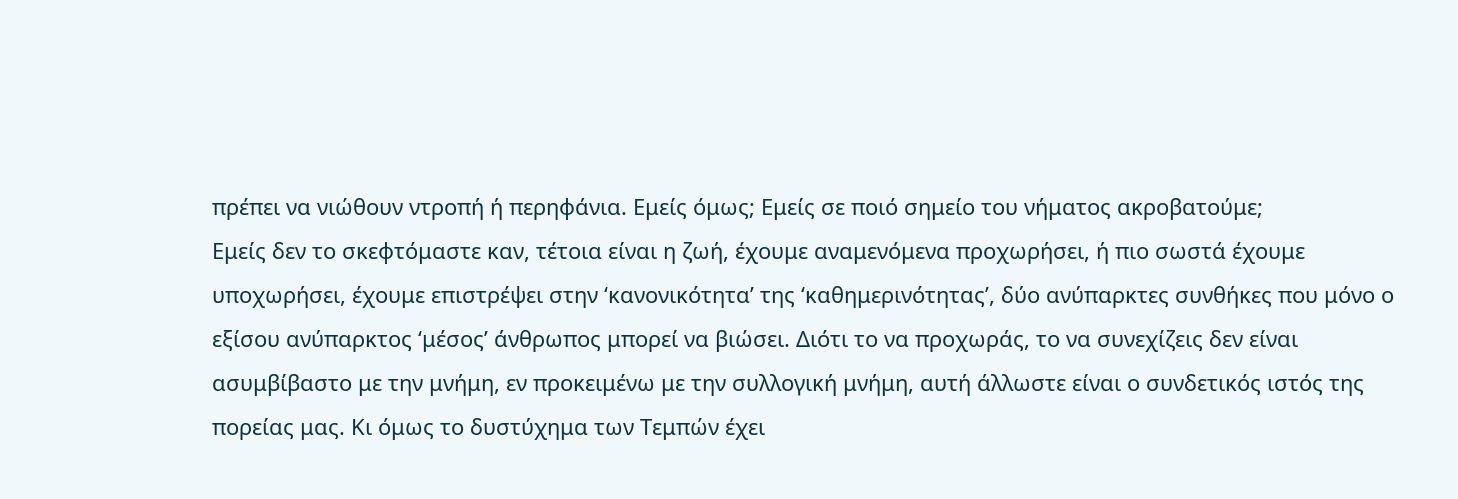πρέπει να νιώθουν ντροπή ή περηφάνια. Εμείς όμως; Εμείς σε ποιό σημείο του νήματος ακροβατούμε;
Εμείς δεν το σκεφτόμαστε καν, τέτοια είναι η ζωή, έχουμε αναμενόμενα προχωρήσει, ή πιο σωστά έχουμε υποχωρήσει, έχουμε επιστρέψει στην ‘κανονικότητα’ της ‘καθημερινότητας’, δύο ανύπαρκτες συνθήκες που μόνο ο εξίσου ανύπαρκτος ‘μέσος’ άνθρωπος μπορεί να βιώσει. Διότι το να προχωράς, το να συνεχίζεις δεν είναι ασυμβίβαστο με την μνήμη, εν προκειμένω με την συλλογική μνήμη, αυτή άλλωστε είναι ο συνδετικός ιστός της πορείας μας. Κι όμως το δυστύχημα των Τεμπών έχει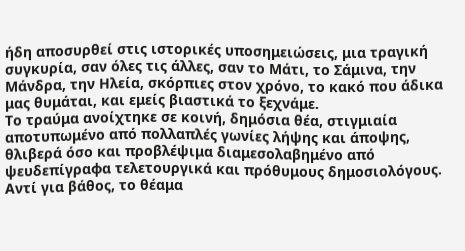ήδη αποσυρθεί στις ιστορικές υποσημειώσεις, μια τραγική συγκυρία, σαν όλες τις άλλες, σαν το Μάτι, το Σάμινα, την Μάνδρα, την Ηλεία, σκόρπιες στον χρόνο, το κακό που άδικα μας θυμάται, και εμείς βιαστικά το ξεχνάμε.
Το τραύμα ανοίχτηκε σε κοινή, δημόσια θέα, στιγμιαία αποτυπωμένο από πολλαπλές γωνίες λήψης και άποψης, θλιβερά όσο και προβλέψιμα διαμεσολαβημένο από ψευδεπίγραφα τελετουργικά και πρόθυμους δημοσιολόγους. Αντί για βάθος, το θέαμα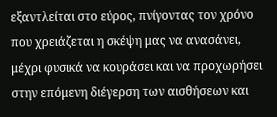εξαντλείται στο εύρος, πνίγοντας τον χρόνο που χρειάζεται η σκέψη μας να ανασάνει, μέχρι φυσικά να κουράσει και να προχωρήσει στην επόμενη διέγερση των αισθήσεων και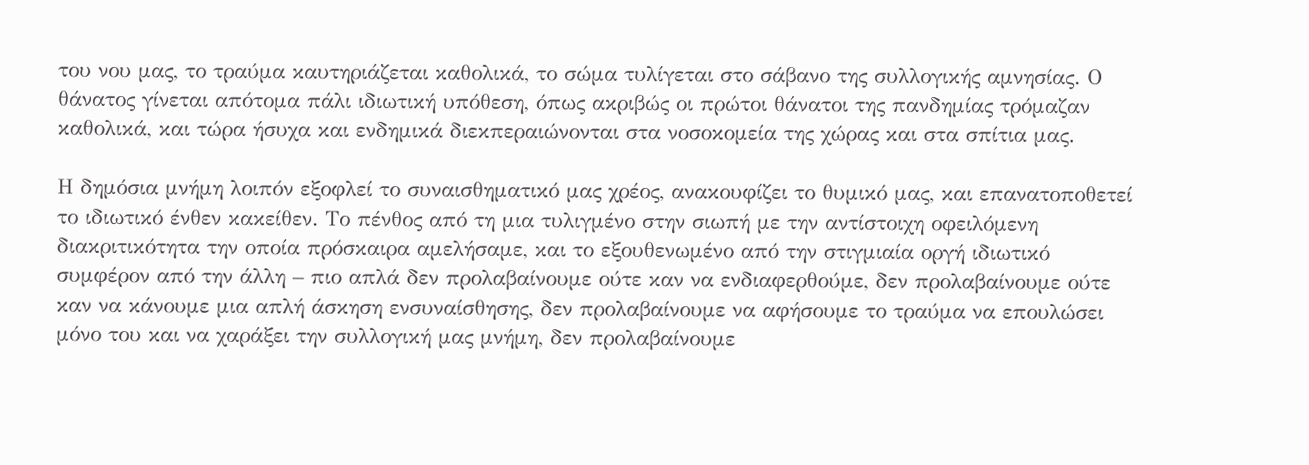του νου μας, το τραύμα καυτηριάζεται καθολικά, το σώμα τυλίγεται στο σάβανο της συλλογικής αμνησίας. Ο θάνατος γίνεται απότομα πάλι ιδιωτική υπόθεση, όπως ακριβώς οι πρώτοι θάνατοι της πανδημίας τρόμαζαν καθολικά, και τώρα ήσυχα και ενδημικά διεκπεραιώνονται στα νοσοκομεία της χώρας και στα σπίτια μας.

Η δημόσια μνήμη λοιπόν εξοφλεί το συναισθηματικό μας χρέος, ανακουφίζει το θυμικό μας, και επανατοποθετεί το ιδιωτικό ένθεν κακείθεν. Το πένθος από τη μια τυλιγμένο στην σιωπή με την αντίστοιχη οφειλόμενη διακριτικότητα την οποία πρόσκαιρα αμελήσαμε, και το εξουθενωμένο από την στιγμιαία οργή ιδιωτικό συμφέρον από την άλλη – πιο απλά δεν προλαβαίνουμε ούτε καν να ενδιαφερθούμε, δεν προλαβαίνουμε ούτε καν να κάνουμε μια απλή άσκηση ενσυναίσθησης, δεν προλαβαίνουμε να αφήσουμε το τραύμα να επουλώσει μόνο του και να χαράξει την συλλογική μας μνήμη, δεν προλαβαίνουμε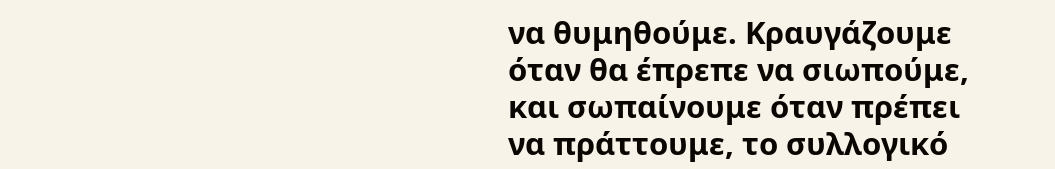να θυμηθούμε. Κραυγάζουμε όταν θα έπρεπε να σιωπούμε, και σωπαίνουμε όταν πρέπει να πράττουμε, το συλλογικό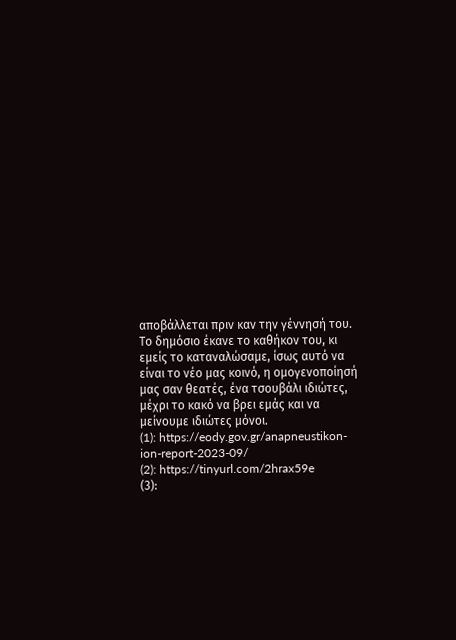αποβάλλεται πριν καν την γέννησή του. Το δημόσιο έκανε το καθήκον του, κι εμείς το καταναλώσαμε, ίσως αυτό να είναι το νέο μας κοινό, η ομογενοποίησή μας σαν θεατές, ένα τσουβάλι ιδιώτες, μέχρι το κακό να βρει εμάς και να μείνουμε ιδιώτες μόνοι.
(1): https://eody.gov.gr/anapneustikon-ion-report-2023-09/
(2): https://tinyurl.com/2hrax59e
(3):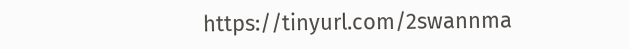https://tinyurl.com/2swannma